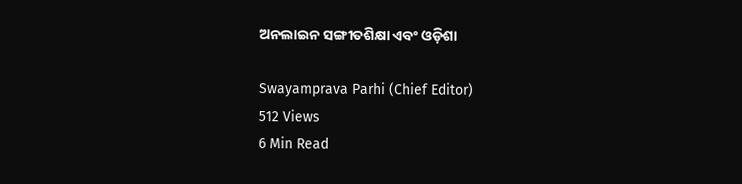ଅନଲାଇନ ସଙ୍ଗୀତଶିକ୍ଷା ଏବଂ ଓଡ଼ିଶା

Swayamprava Parhi (Chief Editor)
512 Views
6 Min Read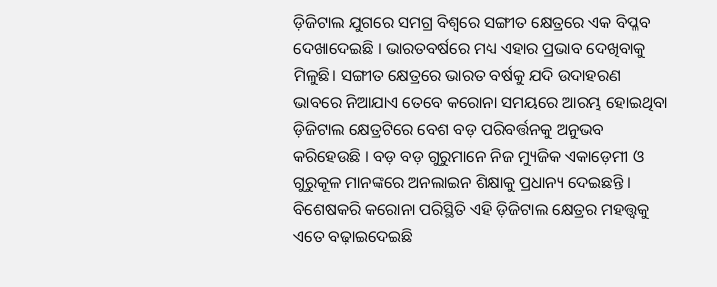ଡ଼ିଜିଟାଲ ଯୁଗରେ ସମଗ୍ର ବିଶ୍ୱରେ ସଙ୍ଗୀତ କ୍ଷେତ୍ରରେ ଏକ ବିପ୍ଳବ ଦେଖାଦେଇଛି । ଭାରତବର୍ଷରେ ମଧ୍ୟ ଏହାର ପ୍ରଭାବ ଦେଖିବାକୁ ମିଳୁଛି। ସଙ୍ଗୀତ କ୍ଷେତ୍ରରେ ଭାରତ ବର୍ଷକୁ ଯଦି ଉଦାହରଣ ଭାବରେ ନିଆଯାଏ ତେବେ କରୋନା ସମୟରେ ଆରମ୍ଭ ହୋଇଥିବା ଡ଼ିଜିଟାଲ କ୍ଷେତ୍ରଟିରେ ବେଶ ବଡ଼ ପରିବର୍ତ୍ତନକୁ ଅନୁଭବ କରିହେଉଛି । ବଡ଼ ବଡ଼ ଗୁରୁମାନେ ନିଜ ମ୍ୟୁଜିକ ଏକାଡ଼େମୀ ଓ ଗୁରୁକୂଳ ମାନଙ୍କରେ ଅନଲାଇନ ଶିକ୍ଷାକୁ ପ୍ରଧାନ୍ୟ ଦେଇଛନ୍ତି । ବିଶେଷକରି କରୋନା ପରିସ୍ଥିତି ଏହି ଡ଼ିଜିଟାଲ କ୍ଷେତ୍ରର ମହତ୍ତ୍ୱକୁ ଏତେ ବଢ଼ାଇଦେଇଛି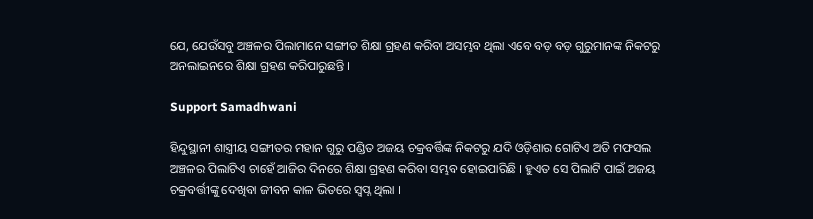ଯେ, ଯେଉଁସବୁ ଅଞ୍ଚଳର ପିଲାମାନେ ସଙ୍ଗୀତ ଶିକ୍ଷା ଗ୍ରହଣ କରିବା ଅସମ୍ଭବ ଥିଲା ଏବେ ବଡ଼ ବଡ଼ ଗୁରୁମାନଙ୍କ ନିକଟରୁ ଅନଲାଇନରେ ଶିକ୍ଷା ଗ୍ରହଣ କରିପାରୁଛନ୍ତି ।

Support Samadhwani

ହିନ୍ଦୁସ୍ଥାନୀ ଶାସ୍ତ୍ରୀୟ ସଙ୍ଗୀତର ମହାନ ଗୁରୁ ପଣ୍ଡିତ ଅଜୟ ଚକ୍ରବର୍ତ୍ତିଙ୍କ ନିକଟରୁ ଯଦି ଓଡ଼ିଶାର ଗୋଟିଏ ଅତି ମଫସଲ ଅଞ୍ଚଳର ପିଲାଟିଏ ଚାହେଁ ଆଜିର ଦିନରେ ଶିକ୍ଷା ଗ୍ରହଣ କରିବା ସମ୍ଭବ ହୋଇପାରିଛି । ହୁଏତ ସେ ପିଲାଟି ପାଇଁ ଅଜୟ ଚକ୍ରବର୍ତ୍ତୀଙ୍କୁ ଦେଖିବା ଜୀବନ କାଳ ଭିତରେ ସ୍ୱପ୍ନ ଥିଲା ।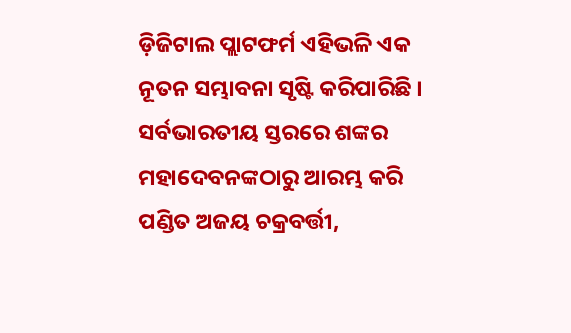ଡ଼ିଜିଟାଲ ପ୍ଲାଟଫର୍ମ ଏହିଭଳି ଏକ ନୂତନ ସମ୍ଭାବନା ସୃଷ୍ଟି କରିପାରିଛି । ସର୍ବଭାରତୀୟ ସ୍ତରରେ ଶଙ୍କର ମହାଦେବନଙ୍କଠାରୁ ଆରମ୍ଭ କରି ପଣ୍ଡିତ ଅଜୟ ଚକ୍ରବର୍ତ୍ତୀ,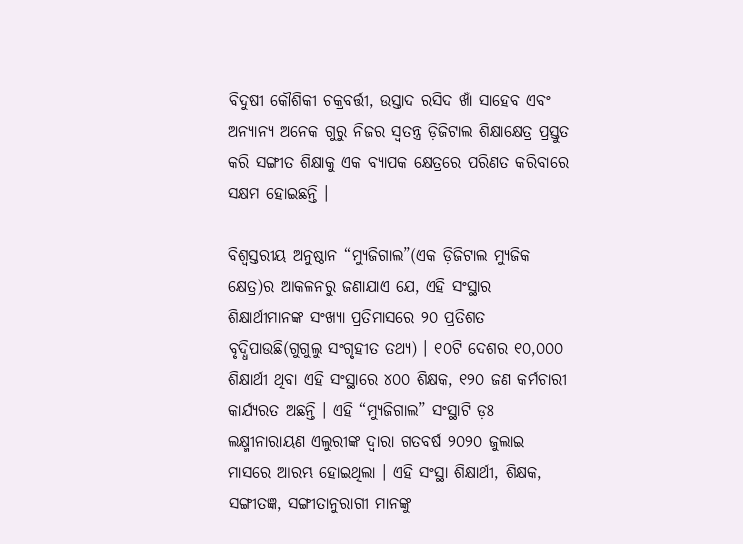ବିଦୁଷୀ କୌଶିକୀ ଚକ୍ରବର୍ତ୍ତୀ, ଉସ୍ତାଦ ରସିଦ ଖାଁ ସାହେବ ଏବଂ ଅନ୍ୟାନ୍ୟ ଅନେକ ଗୁରୁ ନିଜର ସ୍ୱତନ୍ତ୍ର ଡ଼ିଜିଟାଲ ଶିକ୍ଷାକ୍ଷେତ୍ର ପ୍ରସ୍ତୁତ କରି ସଙ୍ଗୀତ ଶିକ୍ଷାକୁ ଏକ ବ୍ୟାପକ କ୍ଷେତ୍ରରେ ପରିଣତ କରିବାରେ ସକ୍ଷମ ହୋଇଛନ୍ତି ।

ବିଶ୍ୱସ୍ତରୀୟ ଅନୁଷ୍ଠାନ “ମ୍ୟୁଜିଗାଲ”(ଏକ ଡ଼ିଜିଟାଲ ମ୍ୟୁଜିକ କ୍ଷେତ୍ର)ର ଆକଳନରୁ ଜଣାଯାଏ ଯେ, ଏହି ସଂସ୍ଥାର ଶିକ୍ଷାର୍ଥୀମାନଙ୍କ ସଂଖ୍ୟା ପ୍ରତିମାସରେ ୨୦ ପ୍ରତିଶତ ବୃଦ୍ଧିପାଉଛି(ଗୁଗୁଲୁ ସଂଗୃହୀତ ତଥ୍ୟ) । ୧୦ଟି ଦେଶର ୧୦,୦୦୦ ଶିକ୍ଷାର୍ଥୀ ଥିବା ଏହି ସଂସ୍ଥାରେ ୪୦୦ ଶିକ୍ଷକ, ୧୨୦ ଜଣ କର୍ମଚାରୀ କାର୍ଯ୍ୟରତ ଅଛନ୍ତି । ଏହି “ମ୍ୟୁଜିଗାଲ” ସଂସ୍ଥାଟି ଡ଼ଃ ଲକ୍ଷ୍ମୀନାରାୟଣ ଏଲୁରୀଙ୍କ ଦ୍ୱାରା ଗତବର୍ଷ ୨୦୨୦ ଜୁଲାଇ ମାସରେ ଆରମ୍ଭ ହୋଇଥିଲା । ଏହି ସଂସ୍ଥା ଶିକ୍ଷାର୍ଥୀ, ଶିକ୍ଷକ, ସଙ୍ଗୀତଜ୍ଞ, ସଙ୍ଗୀତାନୁରାଗୀ ମାନଙ୍କୁ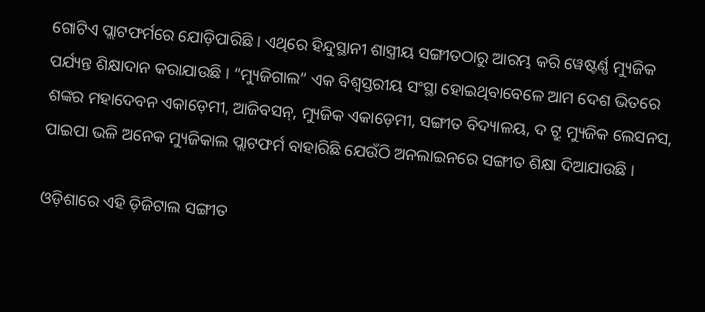ଗୋଟିଏ ପ୍ଲାଟଫର୍ମରେ ଯୋଡ଼ିପାରିଛି । ଏଥିରେ ହିନ୍ଦୁସ୍ଥାନୀ ଶାସ୍ତ୍ରୀୟ ସଙ୍ଗୀତଠାରୁ ଆରମ୍ଭ କରି ୱେଷ୍ଟର୍ଣ୍ଣ ମ୍ୟୁଜିକ ପର୍ଯ୍ୟନ୍ତ ଶିକ୍ଷାଦାନ କରାଯାଉଛି । “ମ୍ୟୁଜିଗାଲ” ଏକ ବିଶ୍ୱସ୍ତରୀୟ ସଂସ୍ଥା ହୋଇଥିବାବେଳେ ଆମ ଦେଶ ଭିତରେ ଶଙ୍କର ମହାଦେବନ ଏକାଡ଼େମୀ, ଆଜିବସନ୍‌, ମ୍ୟୁଜିକ ଏକାଡ଼େମୀ, ସଙ୍ଗୀତ ବିଦ୍ୟାଳୟ, ଦ ଟ୍ରୁ ମ୍ୟୁଜିକ ଲେସନସ, ପାଇପା ଭଳି ଅନେକ ମ୍ୟୁଜିକାଲ ପ୍ଲାଟଫର୍ମ ବାହାରିଛି ଯେଉଁଠି ଅନଲାଇନରେ ସଙ୍ଗୀତ ଶିକ୍ଷା ଦିଆଯାଉଛି ।

ଓଡ଼ିଶାରେ ଏହି ଡ଼ିଜିଟାଲ ସଙ୍ଗୀତ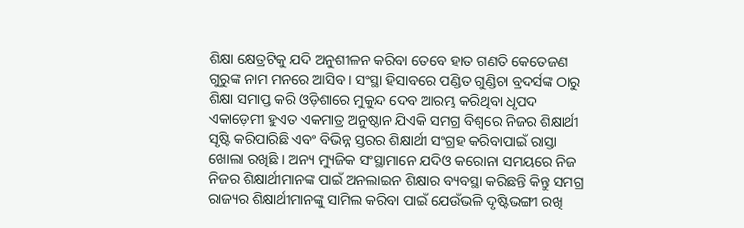ଶିକ୍ଷା କ୍ଷେତ୍ରଟିକୁ ଯଦି ଅନୁଶୀଳନ କରିବା ତେବେ ହାତ ଗଣତି କେତେଜଣ ଗୁରୁଙ୍କ ନାମ ମନରେ ଆସିବ । ସଂସ୍ଥା ହିସାବରେ ପଣ୍ଡିତ ଗୁଣ୍ଡିଚା ବ୍ରଦର୍ସଙ୍କ ଠାରୁ ଶିକ୍ଷା ସମାପ୍ତ କରି ଓଡ଼ିଶାରେ ମୁକୁନ୍ଦ ଦେବ ଆରମ୍ଭ କରିଥିବା ଧୃପଦ ଏକାଡ଼େମୀ ହୁଏତ ଏକମାତ୍ର ଅନୁଷ୍ଠାନ ଯିଏକି ସମଗ୍ର ବିଶ୍ୱରେ ନିଜର ଶିକ୍ଷାର୍ଥୀ ସୃଷ୍ଟି କରିପାରିଛି ଏବଂ ବିଭିନ୍ନ ସ୍ତରର ଶିକ୍ଷାର୍ଥୀ ସଂଗ୍ରହ କରିବାପାଇଁ ରାସ୍ତା ଖୋଲା ରଖିଛି । ଅନ୍ୟ ମ୍ୟୁଜିକ ସଂସ୍ଥାମାନେ ଯଦିଓ କରୋନା ସମୟରେ ନିଜ ନିଜର ଶିକ୍ଷାର୍ଥୀମାନଙ୍କ ପାଇଁ ଅନଲାଇନ ଶିକ୍ଷାର ବ୍ୟବସ୍ଥା କରିଛନ୍ତି କିନ୍ତୁ ସମଗ୍ର ରାଜ୍ୟର ଶିକ୍ଷାର୍ଥୀମାନଙ୍କୁ ସାମିଲ କରିବା ପାଇଁ ଯେଉଁଭଳି ଦୃଷ୍ଟିଭଙ୍ଗୀ ରଖି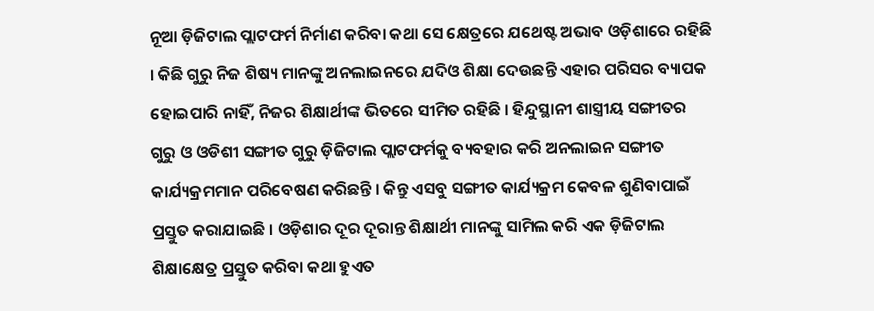ନୂଆ ଡ଼ିଜିଟାଲ ପ୍ଲାଟଫର୍ମ ନିର୍ମାଣ କରିବା କଥା ସେ କ୍ଷେତ୍ରରେ ଯଥେଷ୍ଟ ଅଭାବ ଓଡ଼ିଶାରେ ରହିଛି । କିଛି ଗୁରୁ ନିଜ ଶିଷ୍ୟ ମାନଙ୍କୁ ଅନଲାଇନରେ ଯଦିଓ ଶିକ୍ଷା ଦେଉଛନ୍ତି ଏହାର ପରିସର ବ୍ୟାପକ ହୋଇପାରି ନାହିଁ, ନିଜର ଶିକ୍ଷାର୍ଥୀଙ୍କ ଭିତରେ ସୀମିତ ରହିଛି । ହିନ୍ଦୁସ୍ଥାନୀ ଶାସ୍ତ୍ରୀୟ ସଙ୍ଗୀତର ଗୁରୁ ଓ ଓଡିଶୀ ସଙ୍ଗୀତ ଗୁରୁ ଡ଼ିଜିଟାଲ ପ୍ଲାଟଫର୍ମକୁ ବ୍ୟବହାର କରି ଅନଲାଇନ ସଙ୍ଗୀତ କାର୍ଯ୍ୟକ୍ରମମାନ ପରିବେଷଣ କରିଛନ୍ତି । କିନ୍ତୁ ଏସବୁ ସଙ୍ଗୀତ କାର୍ଯ୍ୟକ୍ରମ କେବଳ ଶୁଣିବାପାଇଁ ପ୍ରସ୍ତୁତ କରାଯାଇଛି । ଓଡ଼ିଶାର ଦୂର ଦୂରାନ୍ତ ଶିକ୍ଷାର୍ଥୀ ମାନଙ୍କୁ ସାମିଲ କରି ଏକ ଡ଼ିଜିଟାଲ ଶିକ୍ଷାକ୍ଷେତ୍ର ପ୍ରସ୍ତୁତ କରିବା କଥା ହୁଏତ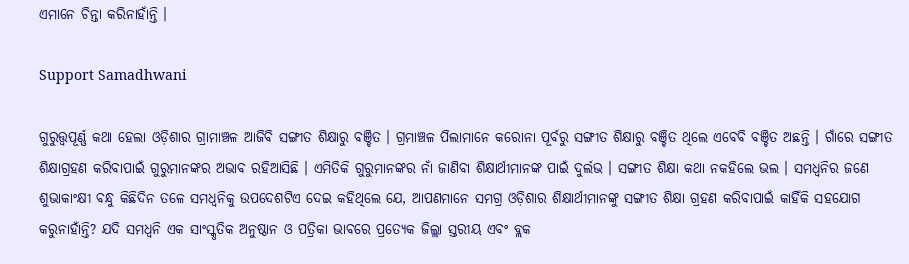ଏମାନେ ଚିନ୍ତା କରିନାହାଁନ୍ତି ।

Support Samadhwani

ଗୁରୁତ୍ତ୍ୱପୂର୍ଣ୍ଣ କଥା ହେଲା ଓଡ଼ିଶାର ଗ୍ରାମାଞ୍ଚଳ ଆଜିବି ସଙ୍ଗୀତ ଶିକ୍ଷାରୁ ବଞ୍ଚିତ । ଗ୍ରମାଞ୍ଚଳ ପିଲାମାନେ କରୋନା ପୂର୍ବରୁ ସଙ୍ଗୀତ ଶିକ୍ଷାରୁ ବଞ୍ଚିତ ଥିଲେ ଏବେବି ବଞ୍ଚିତ ଅଛନ୍ତି । ଗାଁରେ ସଙ୍ଗୀତ ଶିକ୍ଷାଗ୍ରହଣ କରିବାପାଇଁ ଗୁରୁମାନଙ୍କର ଅଭାବ ରହିଆସିଛି । ଏମିତିକି ଗୁରୁମାନଙ୍କର ନାଁ ଜାଣିବା ଶିକ୍ଷାର୍ଥୀମାନଙ୍କ ପାଇଁ ଦୁର୍ଲଭ । ସଙ୍ଗୀତ ଶିକ୍ଷା କଥା ନକହିଲେ ଭଲ । ସମଧ୍ୱନିର ଜଣେ ଶୁଭାକାଂକ୍ଷୀ ବନ୍ଧୁ କିଛିଦିନ ତଳେ ସମଧ୍ୱନିକୁ ଉପଦେଶଟିଏ ଦେଇ କହିଥିଲେ ଯେ, ଆପଣମାନେ ସମଗ୍ର ଓଡ଼ିଶାର ଶିକ୍ଷାର୍ଥୀମାନଙ୍କୁ ସଙ୍ଗୀତ ଶିକ୍ଷା ଗ୍ରହଣ କରିବାପାଇଁ କାହିଁକି ସହଯୋଗ କରୁନାହାଁନ୍ତି? ଯଦି ସମଧ୍ୱନି ଏକ ସାଂସ୍କୃତିକ ଅନୁଷ୍ଠାନ ଓ ପତ୍ରିକା ଭାବରେ ପ୍ରତ୍ୟେକ ଜିଲ୍ଲା ସ୍ତରୀୟ ଏବଂ ବ୍ଲକ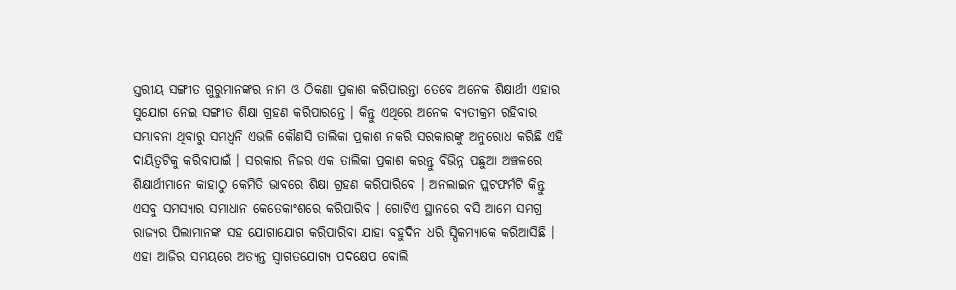ସ୍ତରୀୟ ସଙ୍ଗୀତ ଗୁରୁମାନଙ୍କର ନାମ ଓ ଠିକଣା ପ୍ରକାଶ କରିପାରନ୍ତା ତେବେ ଅନେକ ଶିକ୍ଷାର୍ଥୀ ଏହାର ସୁଯୋଗ ନେଇ ସଙ୍ଗୀତ ଶିକ୍ଷା ଗ୍ରହଣ କରିପାରନ୍ତେ । କିନ୍ତୁ ଏଥିରେ ଅନେକ ବ୍ୟତୀକ୍ରମ ରହିବାର ସମ୍ଭାବନା ଥିବାରୁ ସମଧ୍ୱନି ଏଭଳି କୌଣସି ତାଲିକା ପ୍ରକାଶ ନକରି ସରକାରଙ୍କୁ ଅନୁରୋଧ କରିଛି ଏହି ଦାୟିତ୍ୱଟିକୁ କରିବାପାଇଁ । ସରକାର ନିଜର ଏକ ତାଲିକା ପ୍ରକାଶ କରନ୍ତୁ ବିଭିନ୍ନ ପଛୁଆ ଅଞ୍ଚଳରେ ଶିକ୍ଷାର୍ଥୀମାନେ କାହାଠୁ କେମିତି ଭାବରେ ଶିକ୍ଷା ଗ୍ରହଣ କରିପାରିବେ । ଅନଲାଇନ ପ୍ଲଟଫର୍ମଟି କିନ୍ତୁ ଏସବୁ ସମସ୍ୟାର ସମାଧାନ କେତେକାଂଶରେ କରିପାରିବ । ଗୋଟିଏ ସ୍ଥାନରେ ବସି ଆମେ ସମଗ୍ର ରାଜ୍ୟର ପିଲାମାନଙ୍କ ସହ ଯୋଗାଯୋଗ କରିପାରିବା ଯାହା ବହୁଦିନ ଧରି ସ୍ପିକମ୍ୟାକେ କରିଆସିଛି । ଏହା ଆଜିର ସମୟରେ ଅତ୍ୟନ୍ତ ସ୍ୱାଗତଯୋଗ୍ୟ ପଦକ୍ଷେପ ବୋଲି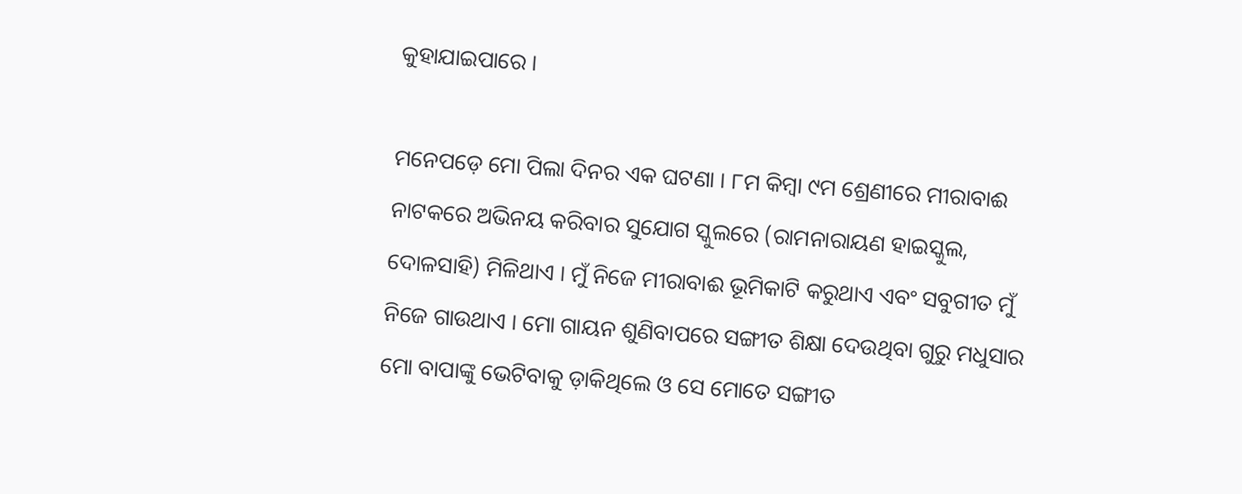କୁହାଯାଇପାରେ ।

ମନେପଡ଼େ ମୋ ପିଲା ଦିନର ଏକ ଘଟଣା । ୮ମ କିମ୍ବା ୯ମ ଶ୍ରେଣୀରେ ମୀରାବାଈ ନାଟକରେ ଅଭିନୟ କରିବାର ସୁଯୋଗ ସ୍କୁଲରେ (ରାମନାରାୟଣ ହାଇସ୍କୁଲ, ଦୋଳସାହି) ମିଳିଥାଏ । ମୁଁ ନିଜେ ମୀରାବାଈ ଭୂମିକାଟି କରୁଥାଏ ଏବଂ ସବୁଗୀତ ମୁଁ ନିଜେ ଗାଉଥାଏ । ମୋ ଗାୟନ ଶୁଣିବାପରେ ସଙ୍ଗୀତ ଶିକ୍ଷା ଦେଉଥିବା ଗୁରୁ ମଧୁସାର ମୋ ବାପାଙ୍କୁ ଭେଟିବାକୁ ଡ଼ାକିଥିଲେ ଓ ସେ ମୋତେ ସଙ୍ଗୀତ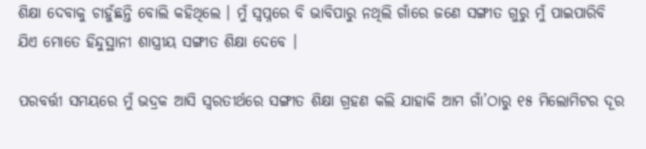ଶିକ୍ଷା ଦେବାକୁ ଚାହୁଁଛନ୍ତି ବୋଲି କହିଥିଲେ । ମୁଁ ସ୍ୱପ୍ନରେ ବି ଭାବିପାରୁ ନଥିଲି ଗାଁରେ ଜଣେ ସଙ୍ଗୀତ ଗୁରୁ ମୁଁ ପାଇପାରିବି ଯିଏ ମୋତେ ହିନ୍ଦୁସ୍ଥାନୀ ଶାସ୍ତ୍ରୀୟ ସଙ୍ଗୀତ ଶିକ୍ଷା ଦେବେ ।

ପରବର୍ତ୍ତୀ ସମୟରେ ମୁଁ ଭଦ୍ରକ ଆସି ସ୍ୱରତୀର୍ଥରେ ସଙ୍ଗୀତ ଶିକ୍ଷା ଗ୍ରହଣ କଲି ଯାହାକି ଆମ ଗାଁ’ଠାରୁ ୧୫ ମିଲୋମିଟର ଦୂର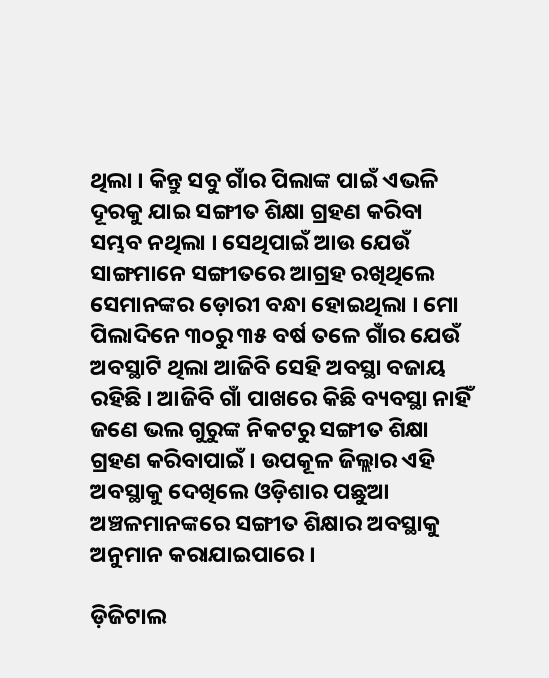ଥିଲା । କିନ୍ତୁ ସବୁ ଗାଁର ପିଲାଙ୍କ ପାଇଁ ଏଭଳି ଦୂରକୁ ଯାଇ ସଙ୍ଗୀତ ଶିକ୍ଷା ଗ୍ରହଣ କରିବା ସମ୍ଭବ ନଥିଲା । ସେଥିପାଇଁ ଆଉ ଯେଉଁ ସାଙ୍ଗମାନେ ସଙ୍ଗୀତରେ ଆଗ୍ରହ ରଖିଥିଲେ ସେମାନଙ୍କର ଡ଼ୋରୀ ବନ୍ଧା ହୋଇଥିଲା । ମୋ ପିଲାଦିନେ ୩୦ରୁ ୩୫ ବର୍ଷ ତଳେ ଗାଁର ଯେଉଁ ଅବସ୍ଥାଟି ଥିଲା ଆଜିବି ସେହି ଅବସ୍ଥା ବଜାୟ ରହିଛି । ଆଜିବି ଗାଁ ପାଖରେ କିଛି ବ୍ୟବସ୍ଥା ନାହିଁ ଜଣେ ଭଲ ଗୁରୁଙ୍କ ନିକଟରୁ ସଙ୍ଗୀତ ଶିକ୍ଷା ଗ୍ରହଣ କରିବାପାଇଁ । ଉପକୂଳ ଜିଲ୍ଲାର ଏହି ଅବସ୍ଥାକୁ ଦେଖିଲେ ଓଡ଼ିଶାର ପଛୁଆ ଅଞ୍ଚଳମାନଙ୍କରେ ସଙ୍ଗୀତ ଶିକ୍ଷାର ଅବସ୍ଥାକୁ ଅନୁମାନ କରାଯାଇପାରେ ।

ଡ଼ିଜିଟାଲ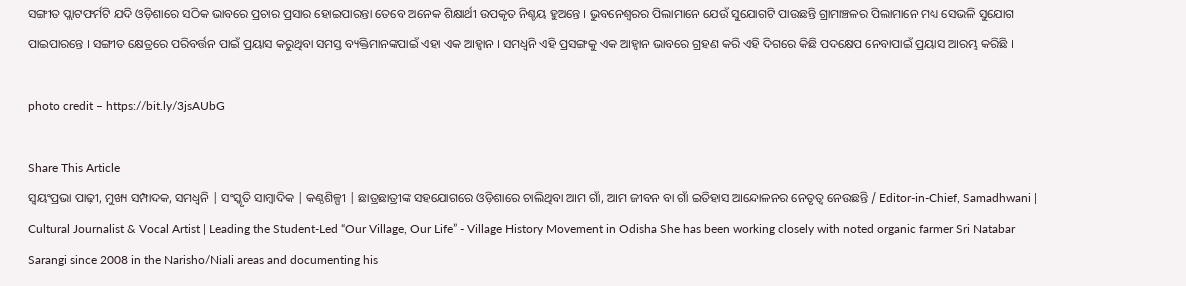ସଙ୍ଗୀତ ପ୍ଲାଟଫର୍ମଟି ଯଦି ଓଡ଼ିଶାରେ ସଠିକ ଭାବରେ ପ୍ରଚାର ପ୍ରସାର ହୋଇପାରନ୍ତା ତେବେ ଅନେକ ଶିକ୍ଷାର୍ଥୀ ଉପକୃତ ନିଶ୍ଚୟ ହୁଅନ୍ତେ । ଭୁବନେଶ୍ୱରର ପିଲାମାନେ ଯେଉଁ ସୁଯୋଗଟି ପାଉଛନ୍ତି ଗ୍ରାମାଞ୍ଚଳର ପିଲାମାନେ ମଧ୍ୟ ସେଭଳି ସୁଯୋଗ ପାଇପାରନ୍ତେ । ସଙ୍ଗୀତ କ୍ଷେତ୍ରରେ ପରିବର୍ତ୍ତନ ପାଇଁ ପ୍ରୟାସ କରୁଥିବା ସମସ୍ତ ବ୍ୟକ୍ତିମାନଙ୍କପାଇଁ ଏହା ଏକ ଆହ୍ୱାନ । ସମଧ୍ୱନି ଏହି ପ୍ରସଙ୍ଗକୁ ଏକ ଆହ୍ୱାନ ଭାବରେ ଗ୍ରହଣ କରି ଏହି ଦିଗରେ କିଛି ପଦକ୍ଷେପ ନେବାପାଇଁ ପ୍ରୟାସ ଆରମ୍ଭ କରିଛି ।

photo credit – https://bit.ly/3jsAUbG

Share This Article
ସ୍ଵୟଂପ୍ରଭା ପାଢ଼ୀ, ମୁଖ୍ୟ ସମ୍ପାଦକ, ସମଧ୍ୱନି | ସଂସ୍କୃତି ସାମ୍ବାଦିକ | କଣ୍ଠଶିଳ୍ପୀ | ଛାତ୍ରଛାତ୍ରୀଙ୍କ ସହଯୋଗରେ ଓଡ଼ିଶାରେ ଚାଲିଥିବା ଆମ ଗାଁ, ଆମ ଜୀବନ ବା ଗାଁ ଇତିହାସ ଆନ୍ଦୋଳନର ନେତୃତ୍ଵ ନେଉଛନ୍ତି / Editor-in-Chief, Samadhwani | Cultural Journalist & Vocal Artist | Leading the Student-Led “Our Village, Our Life” - Village History Movement in Odisha She has been working closely with noted organic farmer Sri Natabar Sarangi since 2008 in the Narisho/Niali areas and documenting his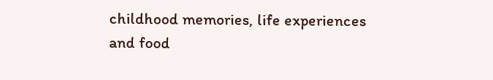childhood memories, life experiences and food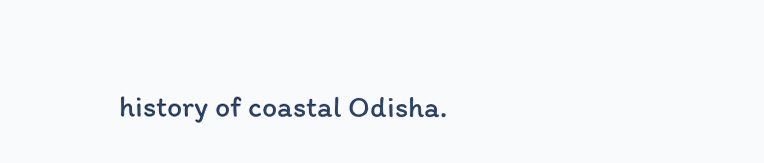history of coastal Odisha.